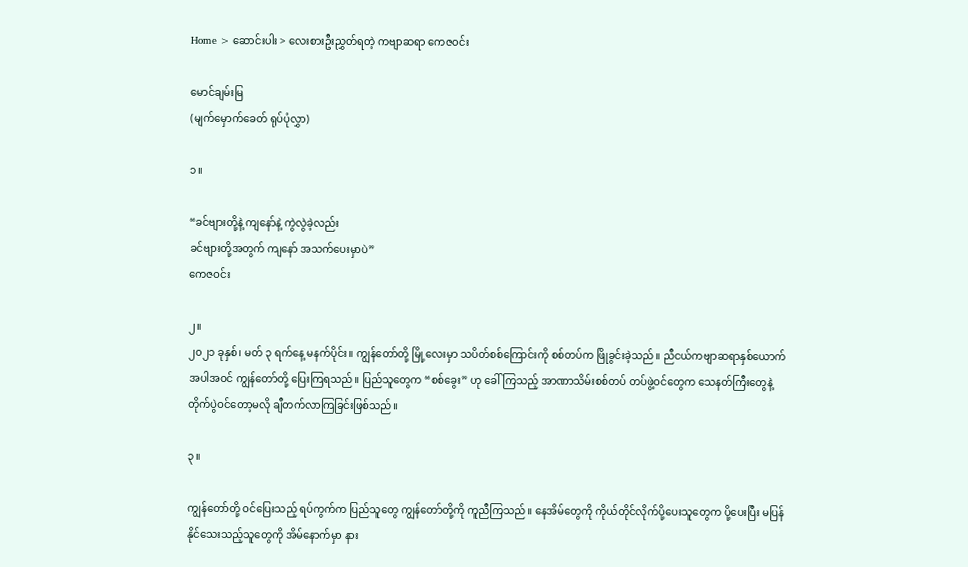Home > ဆောင်းပါး > လေးစားဦးညွှတ်ရတဲ့ ကဗျာဆရာ ကေဇဝင်း

မောင်ချမ်းမြ
(မျက်မှောက်ခေတ် ရုပ်ပုံလွှာ)

၁။

“ခင်ဗျားတို့နဲ့ ကျနော်နဲ့ ကွဲလွဲခဲ့လည်း
ခင်ဗျားတို့အတွက် ကျနော် အသက်ပေးမှာပဲ”
ကေဇဝင်း

၂။
၂၀၂၁ ခုနှစ်၊ မတ် ၃ ရက်နေ့ မနက်ပိုင်း။ ကျွန်တော်တို့ မြို့လေးမှာ သပိတ်စစ်ကြောင်းကို စစ်တပ်က ဖြိုခွင်းခဲ့သည်။ ညီငယ်ကဗျာဆရာနှစ်ယောက်အပါအဝင် ကျွန်တော်တို့ ပြေးကြရသည်။ ပြည်သူတွေက “စစ်ခွေး” ဟု ခေါ်ကြသည့် အာဏာသိမ်းစစ်တပ် တပ်ဖွဲ့ဝင်တွေက သေနတ်ကြီးတွေနဲ့ တိုက်ပွဲဝင်တော့မလို ချီတက်လာကြခြင်းဖြစ်သည်။

၃။

ကျွန်တော်တို့ ဝင်ပြေးသည့် ရပ်ကွက်က ပြည်သူတွေ ကျွန်တော်တို့ကို ကူညီကြသည်။ နေအိမ်တွေကို ကိုယ်တိုင်လိုက်ပို့ပေးသူတွေက ပို့ပေးပြီး မပြန်နိုင်သေးသည့်သူတွေကို အိမ်နောက်မှာ နား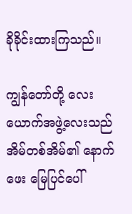ခိုခိုင်းထားကြသည်။

ကျွန်တော်တို့ လေးယောက်အဖွဲ့လေးသည် အိမ်တစ်အိမ်၏ နောက်ဖေး မြေပြင်ပေါ်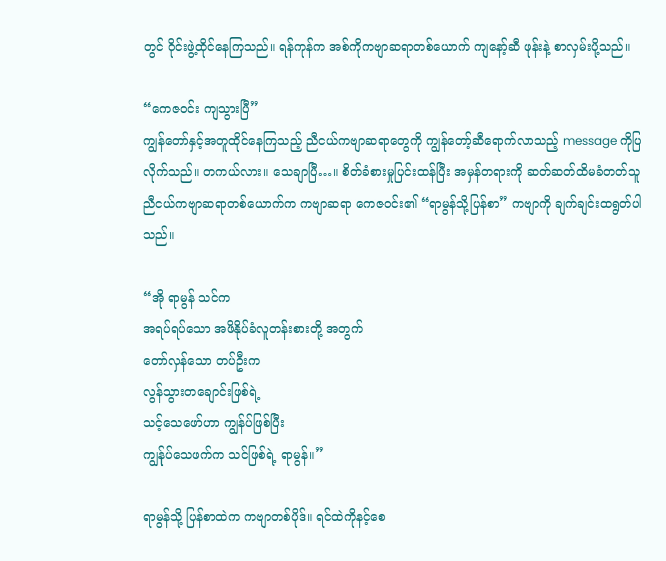တွင် ဝိုင်းဖွဲ့ထိုင်နေကြသည်။ ရန်ကုန်က အစ်ကိုကဗျာဆရာတစ်ယောက် ကျနော့်ဆီ ဖုန်းနဲ့ စာလှမ်းပို့သည်။

“ကေဇဝင်း ကျသွားပြီ”
ကျွန်တော်နှင့်အတူထိုင်နေကြသည့် ညီငယ်ကဗျာဆရာတွေကို ကျွန်တော့်ဆီရောက်လာသည့် message ကိုပြလိုက်သည်။ တကယ်လား။ သေချာပြီ…။ စိတ်ခံစားမှုပြင်းထန်ပြီး အမှန်တရားကို ဆတ်ဆတ်ထိမခံတတ်သူ ညီငယ်ကဗျာဆရာတစ်ယောက်က ကဗျာဆရာ ကေဇဝင်း၏ “ရာမွန်သို့ပြန်စာ” ကဗျာကို ချက်ချင်းထရွတ်ပါသည်။

“အို ရာမွန် သင်က
အရပ်ရပ်သော အဖိနိုပ်ခံလူတန်းစားတို့ အတွက်
တော်လှန်သော တပ်ဦးက
လွန်သွားတချောင်းဖြစ်ရဲ့
သင့်သေဖော်ဟာ ကျွန်ပ်ဖြစ်ပြီး
ကျွန်ုပ်သေဖက်က သင်ဖြစ်ရဲ့ ရာမွန်။”

ရာမွန်သို့ ပြန်စာထဲက ကဗျာတစ်ပိုဒ်။ ရင်ထဲကိုနင့်စေ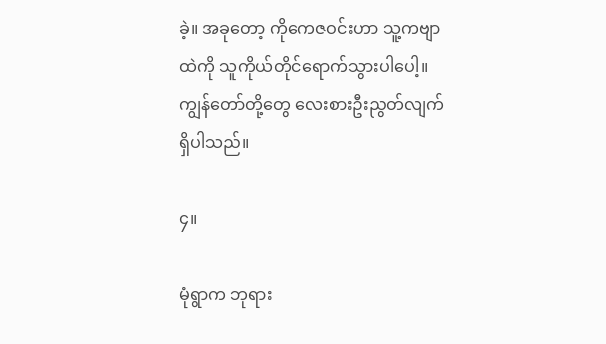ခဲ့။ အခုတော့ ကိုကေဇဝင်းဟာ သူ့ကဗျာထဲကို သူကိုယ်တိုင်ရောက်သွားပါပေါ့။ ကျွန်တော်တို့တွေ လေးစားဦးညွတ်လျက်ရှိပါသည်။

၄။

မုံရွာက ဘုရား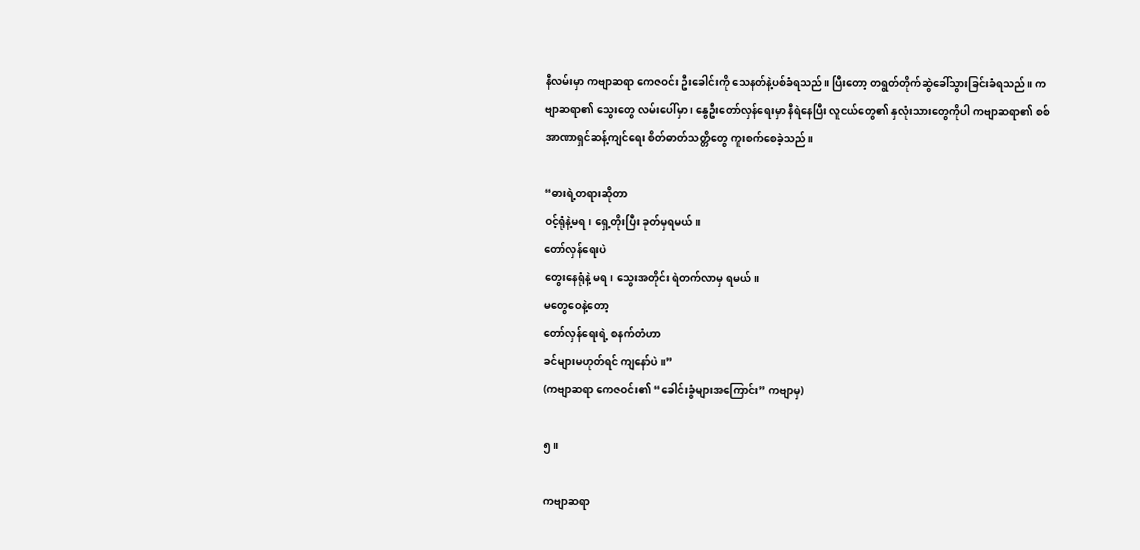နီလမ်းမှာ ကဗျာဆရာ ကေဇဝင်း ဦးခေါင်းကို သေနတ်နဲ့ပစ်ခံရသည်။ ပြီးတော့ တရွတ်တိုက်ဆွဲခေါ်သွားခြင်းခံရသည်။ ကဗျာဆရာ၏ သွေးတွေ လမ်းပေါ်မှာ ၊ နွေဦးတော်လှန်ရေးမှာ နီရဲနေပြီး လူငယ်တွေ၏ နှလုံးသားတွေကိုပါ ကဗျာဆရာ၏ စစ်အာဏာရှင်ဆန့်ကျင်ရေး စိတ်ဓာတ်သတ္တိတွေ ကူးစက်စေခဲ့သည်။

“ဓားရဲ့တရားဆိုတာ
ဝင့်ရုံနဲ့မရ၊ ရှေ့တိုးပြီး ခုတ်မှရမယ်။
တော်လှန်ရေးပဲ
တွေးနေရုံနဲ့ မရ၊ သွေးအတိုင်း ရဲတက်လာမှ ရမယ်။
မတွေဝေနဲ့တော့
တော်လှန်ရေးရဲ့ စနက်တံဟာ
ခင်များမဟုတ်ရင် ကျနော်ပဲ ။”
(ကဗျာဆရာ ကေဇဝင်း၏ “ခေါင်းခွံများအကြောင်း” ကဗျာမှ)

၅။

ကဗျာဆရာ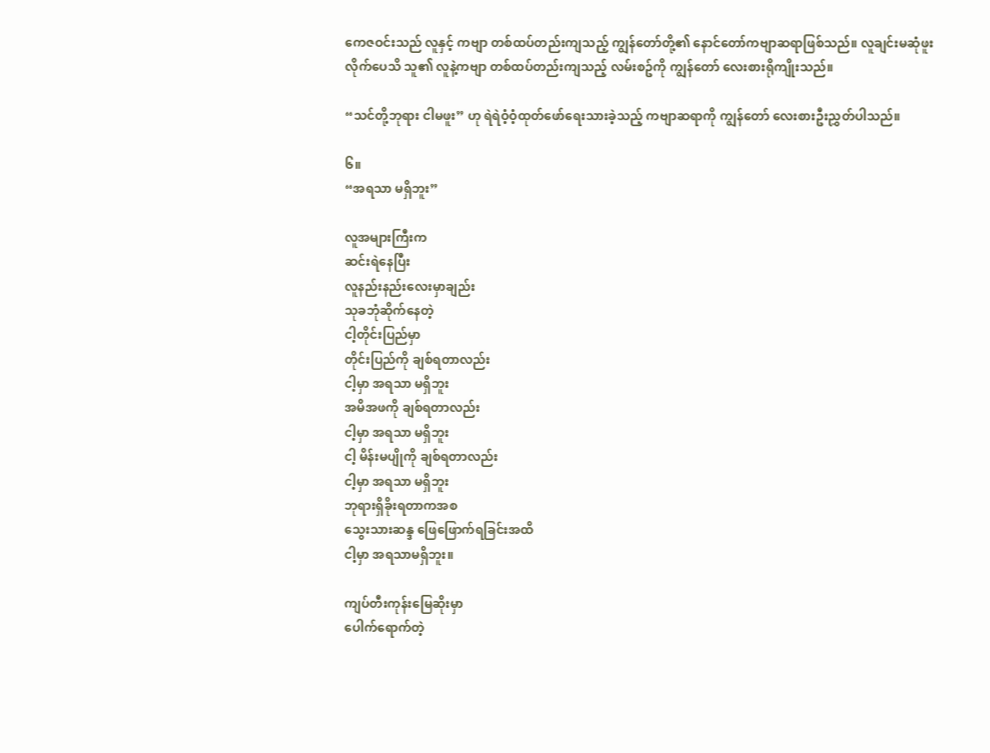ကေဇဝင်းသည် လူနှင့် ကဗျာ တစ်ထပ်တည်းကျသည့် ကျွန်တော်တို့၏ နောင်တော်ကဗျာဆရာဖြစ်သည်။ လူချင်းမဆုံဖူးလိုက်ပေသိ သူ၏ လူနဲ့ကဗျာ တစ်ထပ်တည်းကျသည့် လမ်းစဥ်ကို ကျွန်တော် လေးစားရိုကျိုးသည်။

“သင်တို့ဘုရား ငါမဖူး” ဟု ရဲရဲဝံ့ဝံ့ထုတ်ဖော်ရေးသားခဲ့သည့် ကဗျာဆရာကို ကျွန်တော် လေးစားဦးညွှတ်ပါသည်။

၆။
“အရသာ မရှိဘူး”

လူအများကြီးက
ဆင်းရဲနေပြီး
လူနည်းနည်းလေးမှာချည်း
သုခဘုံဆိုက်နေတဲ့
ငါ့တိုင်းပြည်မှာ
တိုင်းပြည်ကို ချစ်ရတာလည်း
ငါ့မှာ အရသာ မရှိဘူး
အမိအဖကို ချစ်ရတာလည်း
ငါ့မှာ အရသာ မရှိဘူး
ငါ့ မိန်းမပျိုကို ချစ်ရတာလည်း
ငါ့မှာ အရသာ မရှိဘူး
ဘုရားရှိခိုးရတာကအစ
သွေးသားဆန္ဒ ဖြေဖြောက်ရခြင်းအထိ
ငါ့မှာ အရသာမရှိဘူး။

ကျပ်တီးကုန်းမြေဆိုးမှာ
ပေါက်ရောက်တဲ့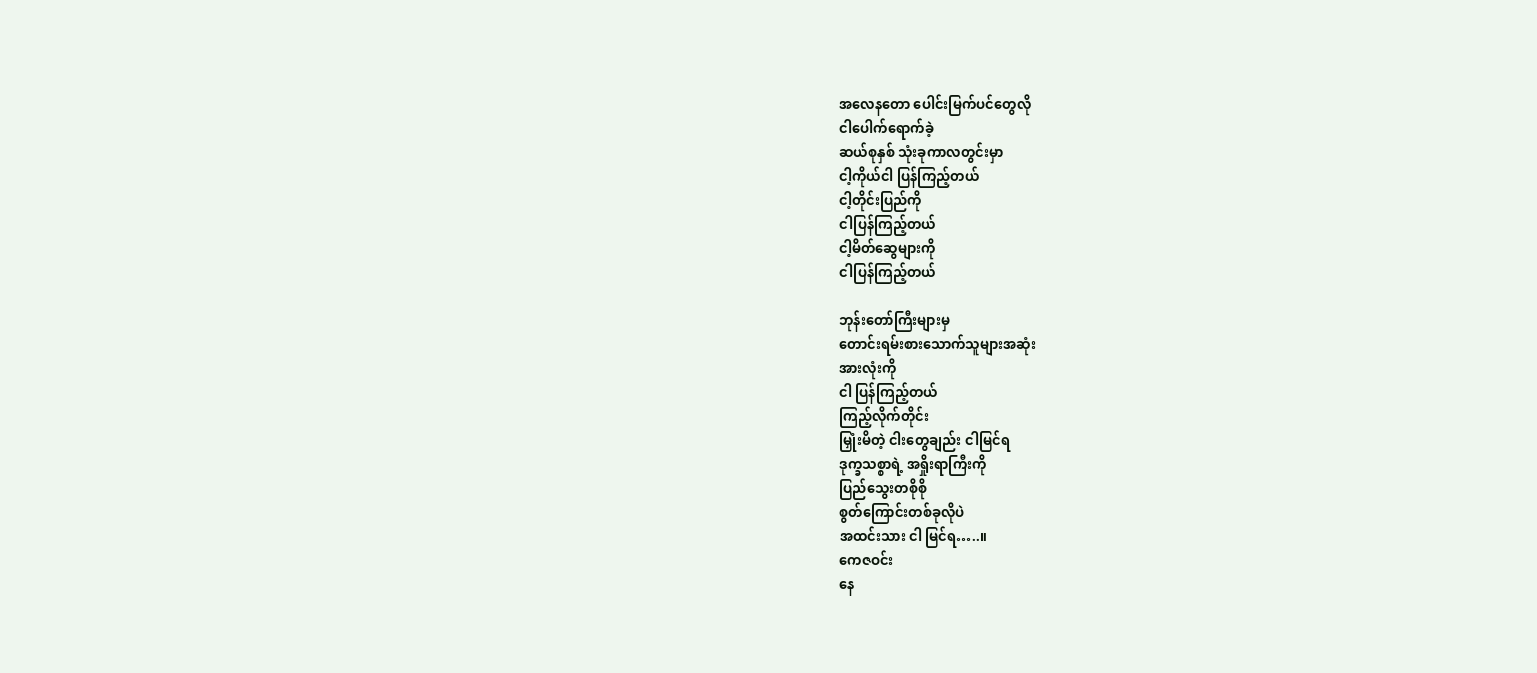အလေနတော ပေါင်းမြက်ပင်တွေလို
ငါပေါက်ရောက်ခဲ့
ဆယ်စုနှစ် သုံးခုကာလတွင်းမှာ
ငါ့ကိုယ်ငါ ပြန်ကြည့်တယ်
ငါ့တိုင်းပြည်ကို
ငါပြန်ကြည့်တယ်
ငါ့မိတ်ဆွေများကို
ငါပြန်ကြည့်တယ်

ဘုန်းတော်ကြီးများမှ
တောင်းရမ်းစားသောက်သူများအဆုံး
အားလုံးကို
ငါ ပြန်ကြည့်တယ်
ကြည့်လိုက်တိုင်း
မြှုံးမိတဲ့ ငါးတွေချည်း ငါမြင်ရ
ဒုက္ခသစ္စာရဲ့ အရှိုးရာကြီးကို
ပြည်သွေးတစိုစို
စွတ်ကြောင်းတစ်ခုလိုပဲ
အထင်းသား ငါ မြင်ရ…..။
ကေဇဝင်း
နေ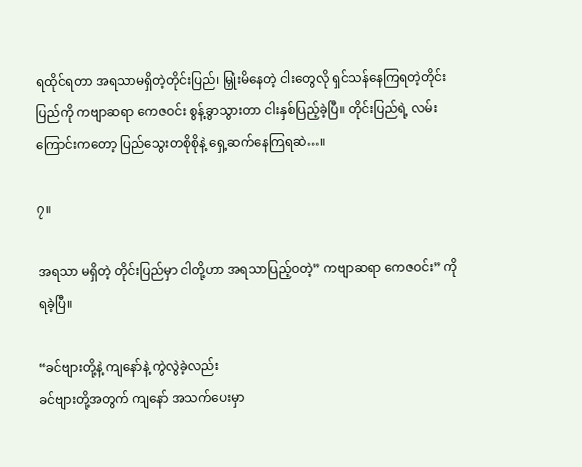ရထိုင်ရတာ အရသာမရှိတဲ့တိုင်းပြည်၊ မြှုံးမိနေတဲ့ ငါးတွေလို ရှင်သန်နေကြရတဲ့တိုင်းပြည်ကို ကဗျာဆရာ ကေဇဝင်း စွန့်ခွာသွားတာ ငါးနှစ်ပြည့်ခဲ့ပြီ။ တိုင်းပြည်ရဲ့ လမ်းကြောင်းကတော့ ပြည်သွေးတစိုစိုနဲ့ ရှေ့ဆက်နေကြရဆဲ…။

၇။

အရသာ မရှိတဲ့ တိုင်းပြည်မှာ ငါတို့ဟာ အရသာပြည့်ဝတဲ့” ကဗျာဆရာ ကေဇဝင်း” ကို ရခဲ့ပြီ။

“ခင်ဗျားတို့နဲ့ ကျနော်နဲ့ ကွဲလွဲခဲ့လည်း
ခင်ဗျားတို့အတွက် ကျနော် အသက်ပေးမှာ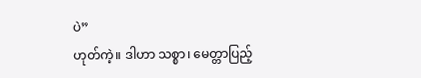ပဲ”
ဟုတ်ကဲ့။ ဒါဟာ သစ္စာ၊ မေတ္တာပြည့်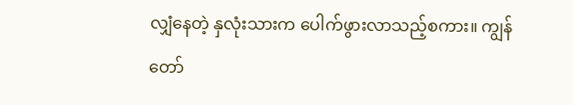လျှံနေတဲ့ နှလုံးသားက ပေါက်ဖွားလာသည့်စကား။ ကျွန်တော်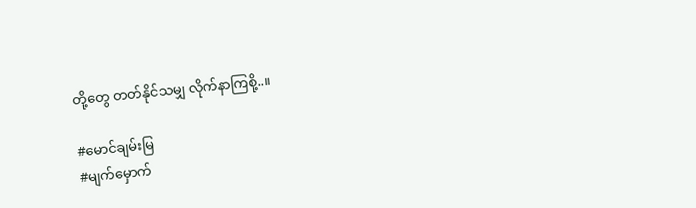တို့တွေ တတ်နိုင်သမျှ လိုက်နာကြစို့..။

#မောင်ချမ်းမြ
#မျက်မှောက်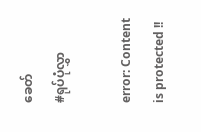ခေတ်
#ရုပ်ပုံလွှာ

error: Content is protected !!